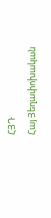ՀՅԴ
Հայ Յեղափոխական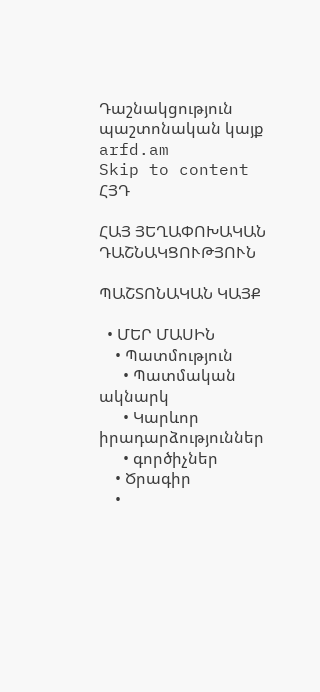Դաշնակցություն պաշտոնական կայք arfd.am
Skip to content
ՀՅԴ

ՀԱՅ ՅԵՂԱՓՈԽԱԿԱՆ ԴԱՇՆԱԿՑՈՒԹՅՈՒՆ

ՊԱՇՏՈՆԱԿԱՆ ԿԱՅՔ

  • ՄԵՐ ՄԱՍԻՆ
    • Պատմություն
      • Պատմական ակնարկ
      • Կարևոր իրադարձություններ
      • գործիչներ
    • Ծրագիր
    •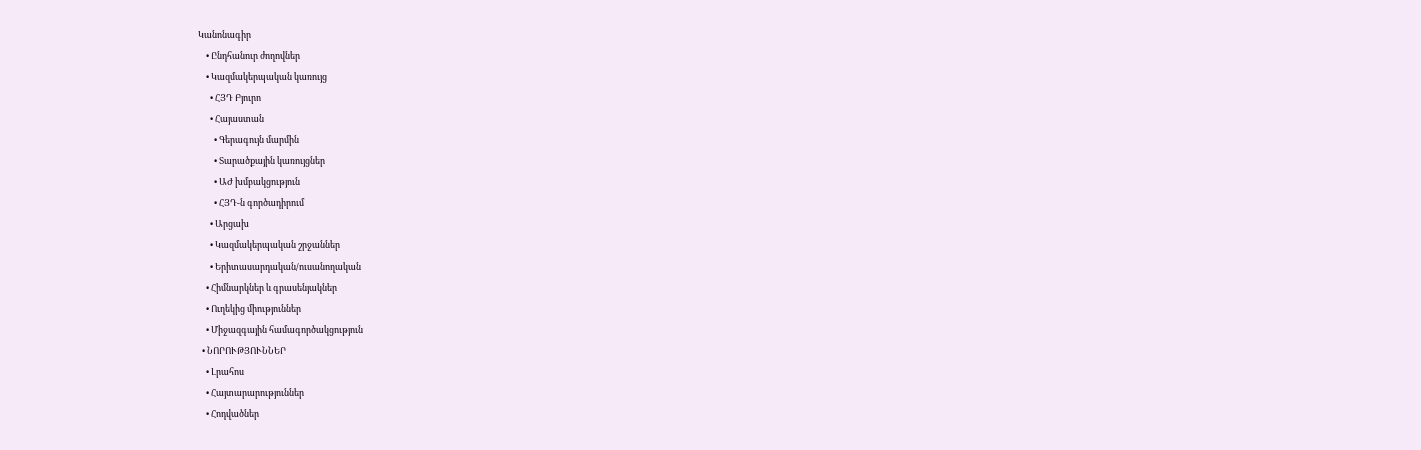Կանոնագիր
    • Ընդհանուր ժողովներ
    • Կազմակերպական կառույց
      • ՀՅԴ Բյուրո
      • Հայաստան
        • Գերագույն մարմին
        • Տարածքային կառույցներ
        • ԱԺ խմբակցություն
        • ՀՅԴ-ն գործադիրում
      • Արցախ
      • Կազմակերպական շրջաններ
      • Երիտասարդական/ուսանողական
    • Հիմնարկներ և գրասենյակներ
    • Ուղեկից միություններ
    • Միջազգային համագործակցություն
  • ՆՈՐՈՒԹՅՈՒՆՆԵՐ
    • Լրահոս
    • Հայտարարություններ
    • Հոդվածներ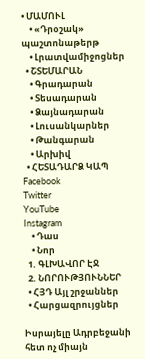• ՄԱՄՈՒԼ
    • «Դրօշակ» պաշտոնաթերթ
    • Լրատվամիջոցներ
  • ՇՏԵՄԱՐԱՆ
    • Գրադարան
    • Տեսադարան
    • Ձայնադարան
    • Լուսանկարներ
    • Թանգարան
    • Արխիվ
  • ՀԵՏԱԴԱՐՁ ԿԱՊ
Facebook
Twitter
YouTube
Instagram
    • Դաս
    • Նոր
  1. ԳԼԽԱՎՈՐ ԷՋ
  2. ՆՈՐՈՒԹՅՈՒՆՆԵՐ
  • ՀՅԴ Այլ շրջաններ
  • Հարցազրույցներ

Իսրայելը Ադրբեջանի հետ ոչ միայն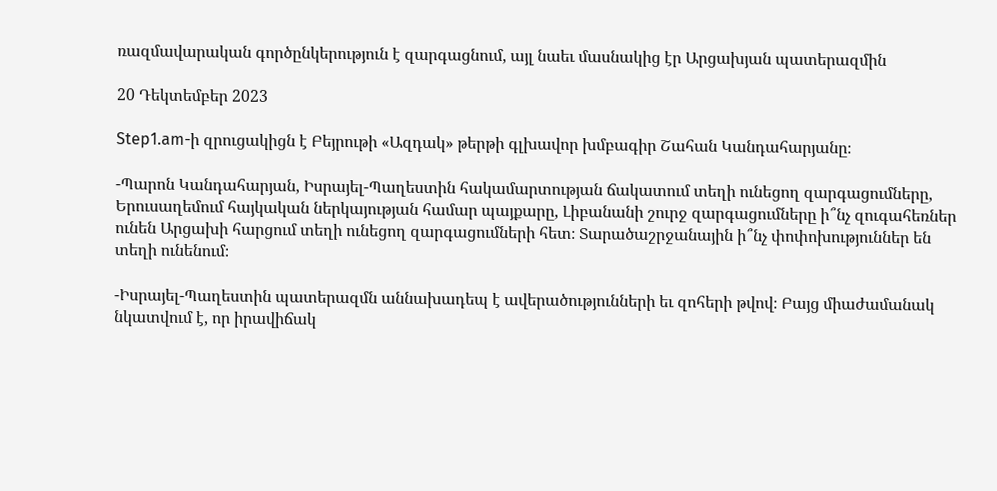ռազմավարական գործընկերություն է զարգացնում, այլ նաեւ մասնակից էր Արցախյան պատերազմին

20 Դեկտեմբեր 2023

Step1.am-ի զրուցակիցն է Բեյրութի «Ազդակ» թերթի գլխավոր խմբագիր Շահան Կանդահարյանը։

-Պարոն Կանդահարյան, Իսրայել-Պաղեստին հակամարտության ճակատում տեղի ունեցող զարգացումները, Երուսաղեմում հայկական ներկայության համար պայքարը, Լիբանանի շուրջ զարգացումները ի՞նչ զուգահեռներ ունեն Արցախի հարցում տեղի ունեցող զարգացումների հետ։ Տարածաշրջանային ի՞նչ փոփոխություններ են տեղի ունենում։

-Իսրայել-Պաղեստին պատերազմն աննախադեպ է ավերածությունների եւ զոհերի թվով։ Բայց միաժամանակ նկատվում է, որ իրավիճակ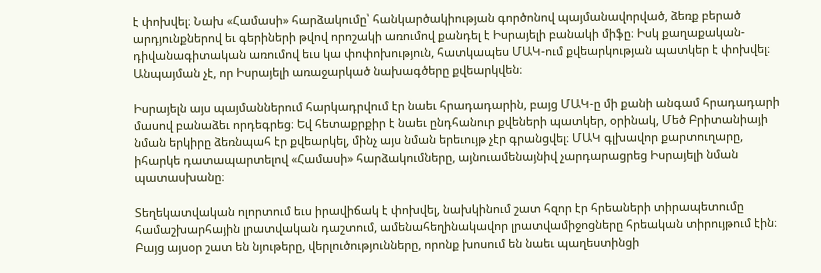է փոխվել։ Նախ «Համասի» հարձակումը՝ հանկարծակիության գործոնով պայմանավորված, ձեռք բերած արդյունքներով եւ գերիների թվով որոշակի առումով քանդել է Իսրայելի բանակի միֆը։ Իսկ քաղաքական-դիվանագիտական առումով եւս կա փոփոխություն, հատկապես ՄԱԿ-ում քվեարկության պատկեր է փոխվել։ Անպայման չէ, որ Իսրայելի առաջարկած նախագծերը քվեարկվեն։

Իսրայելն այս պայմաններում հարկադրվում էր նաեւ հրադադարին, բայց ՄԱԿ-ը մի քանի անգամ հրադադարի մասով բանաձեւ որդեգրեց։ Եվ հետաքրքիր է նաեւ ընդհանուր քվեների պատկեր, օրինակ, Մեծ Բրիտանիայի նման երկիրը ձեռնպահ էր քվեարկել, մինչ այս նման երեւույթ չէր գրանցվել։ ՄԱԿ գլխավոր քարտուղարը, իհարկե դատապարտելով «Համասի» հարձակումները, այնուամենայնիվ չարդարացրեց Իսրայելի նման պատասխանը։

Տեղեկատվական ոլորտում եւս իրավիճակ է փոխվել, նախկինում շատ հզոր էր հրեաների տիրապետումը համաշխարհային լրատվական դաշտում, ամենահեղինակավոր լրատվամիջոցները հրեական տիրույթում էին։ Բայց այսօր շատ են նյութերը, վերլուծությունները, որոնք խոսում են նաեւ պաղեստինցի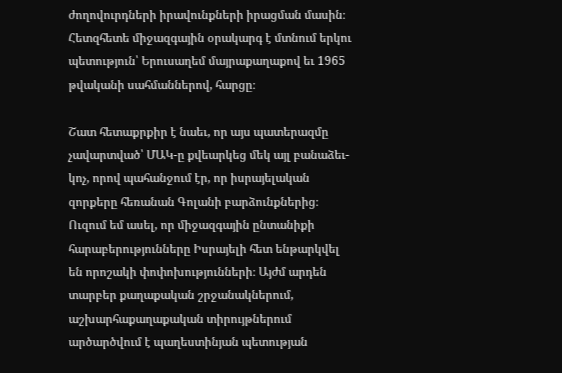ժողովուրդների իրավունքների իրացման մասին։ Հետզհետե միջազգային օրակարգ է մտնում երկու պետություն՝ Երուսաղեմ մայրաքաղաքով եւ 1965 թվականի սահմաններով, հարցը։

Շատ հետաքրքիր է նաեւ, որ այս պատերազմը չավարտված՝ ՄԱԿ-ը քվեարկեց մեկ այլ բանաձեւ-կոչ, որով պահանջում էր, որ իսրայելական զորքերը հեռանան Գոլանի բարձունքներից։ Ուզում եմ ասել, որ միջազգային ընտանիքի հարաբերությունները Իսրայելի հետ ենթարկվել են որոշակի փոփոխությունների։ Այժմ արդեն տարբեր քաղաքական շրջանակներում, աշխարհաքաղաքական տիրույթներում արծարծվում է պաղեստինյան պետության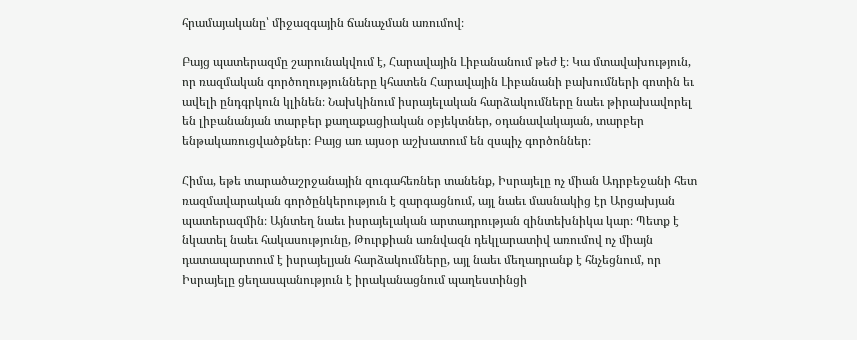հրամայականը՝ միջազգային ճանաչման առումով։

Բայց պատերազմը շարունակվում է, Հարավային Լիբանանում թեժ է։ Կա մտավախություն, որ ռազմական գործողությունները կհատեն Հարավային Լիբանանի բախումների գոտին եւ ավելի ընդգրկուն կլինեն։ Նախկինում իսրայելական հարձակումները նաեւ թիրախավորել են լիբանանյան տարբեր քաղաքացիական օբյեկտներ, օդանավակայան, տարբեր ենթակառուցվածքներ։ Բայց առ այսօր աշխատում են զսպիչ գործոններ։

Հիմա, եթե տարածաշրջանային զուգահեռներ տանենք, Իսրայելը ոչ միան Ադրբեջանի հետ ռազմավարական գործընկերություն է զարգացնում, այլ նաեւ մասնակից էր Արցախյան պատերազմին։ Այնտեղ նաեւ իսրայելական արտադրության զինտեխնիկա կար։ Պետք է նկատել նաեւ հակասությունը, Թուրքիան առնվազն դեկլարատիվ առումով ոչ միայն դատապարտում է իսրայելյան հարձակումները, այլ նաեւ մեղադրանք է հնչեցնում, որ Իսրայելը ցեղասպանություն է իրականացնում պաղեստինցի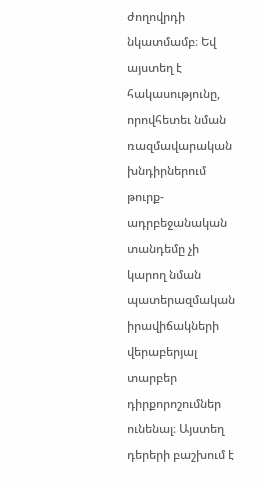ժողովրդի նկատմամբ։ Եվ այստեղ է հակասությունը, որովհետեւ նման ռազմավարական խնդիրներում թուրք-ադրբեջանական տանդեմը չի կարող նման պատերազմական իրավիճակների վերաբերյալ տարբեր դիրքորոշումներ ունենալ։ Այստեղ դերերի բաշխում է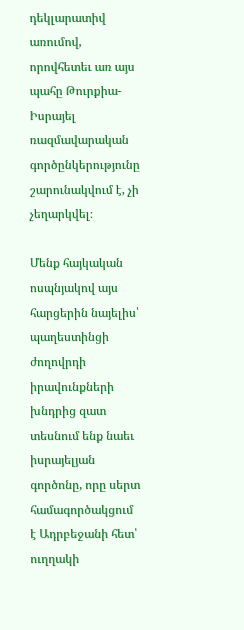դեկլարատիվ առումով, որովհետեւ առ այս պահը Թուրքիա-Իսրայել ռազմավարական գործընկերությունը շարունակվում է, չի չեղարկվել։

Մենք հայկական ոսպնյակով այս հարցերին նայելիս՝ պաղեստինցի ժողովրդի իրավունքների խնդրից զատ տեսնում ենք նաեւ իսրայելյան գործոնը, որը սերտ համագործակցում է Ադրբեջանի հետ՝ ուղղակի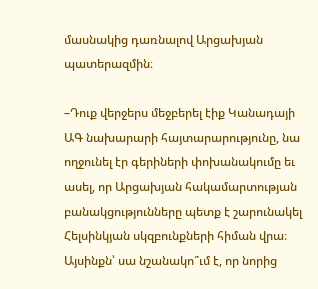մասնակից դառնալով Արցախյան պատերազմին։

–Դուք վերջերս մեջբերել էիք Կանադայի ԱԳ նախարարի հայտարարությունը, նա ողջունել էր գերիների փոխանակումը եւ ասել, որ Արցախյան հակամարտության բանակցությունները պետք է շարունակել Հելսինկյան սկզբունքների հիման վրա։ Այսինքն՝ սա նշանակո՞ւմ է, որ նորից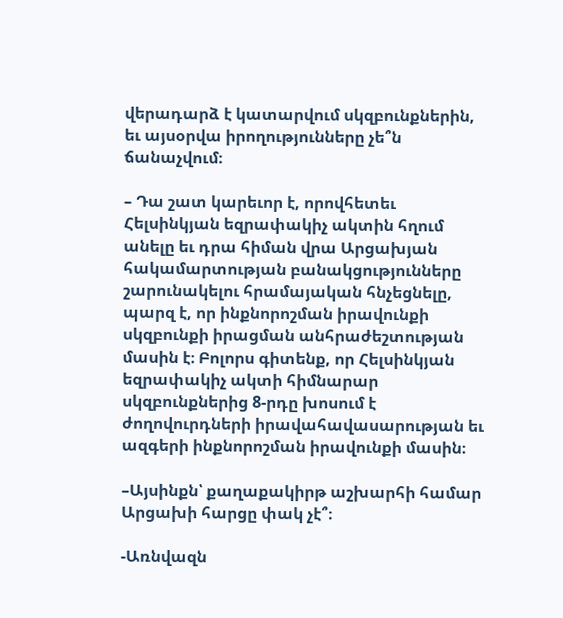վերադարձ է կատարվում սկզբունքներին, եւ այսօրվա իրողությունները չե՞ն ճանաչվում։

– Դա շատ կարեւոր է, որովհետեւ Հելսինկյան եզրափակիչ ակտին հղում անելը եւ դրա հիման վրա Արցախյան հակամարտության բանակցությունները շարունակելու հրամայական հնչեցնելը, պարզ է, որ ինքնորոշման իրավունքի սկզբունքի իրացման անհրաժեշտության մասին է։ Բոլորս գիտենք, որ Հելսինկյան եզրափակիչ ակտի հիմնարար սկզբունքներից 8-րդը խոսում է ժողովուրդների իրավահավասարության եւ ազգերի ինքնորոշման իրավունքի մասին։

–Այսինքն՝ քաղաքակիրթ աշխարհի համար Արցախի հարցը փակ չէ՞։

-Առնվազն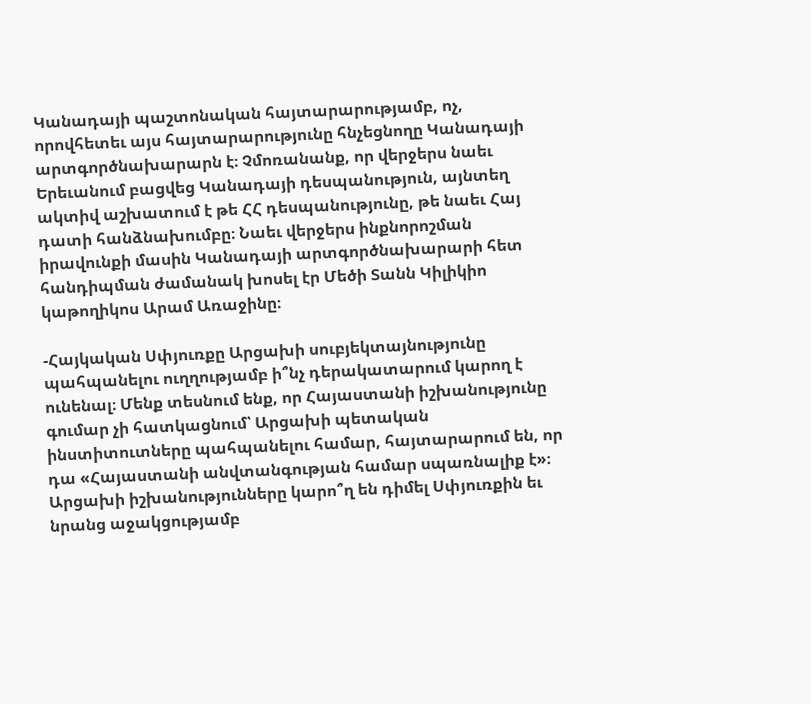Կանադայի պաշտոնական հայտարարությամբ, ոչ, որովհետեւ այս հայտարարությունը հնչեցնողը Կանադայի արտգործնախարարն է։ Չմոռանանք, որ վերջերս նաեւ Երեւանում բացվեց Կանադայի դեսպանություն, այնտեղ ակտիվ աշխատում է թե ՀՀ դեսպանությունը, թե նաեւ Հայ դատի հանձնախումբը։ Նաեւ վերջերս ինքնորոշման իրավունքի մասին Կանադայի արտգործնախարարի հետ հանդիպման ժամանակ խոսել էր Մեծի Տանն Կիլիկիո կաթողիկոս Արամ Առաջինը։

-Հայկական Սփյուռքը Արցախի սուբյեկտայնությունը պահպանելու ուղղությամբ ի՞նչ դերակատարում կարող է ունենալ։ Մենք տեսնում ենք, որ Հայաստանի իշխանությունը գումար չի հատկացնում՝ Արցախի պետական ինստիտուտները պահպանելու համար, հայտարարում են, որ դա «Հայաստանի անվտանգության համար սպառնալիք է»։ Արցախի իշխանությունները կարո՞ղ են դիմել Սփյուռքին եւ նրանց աջակցությամբ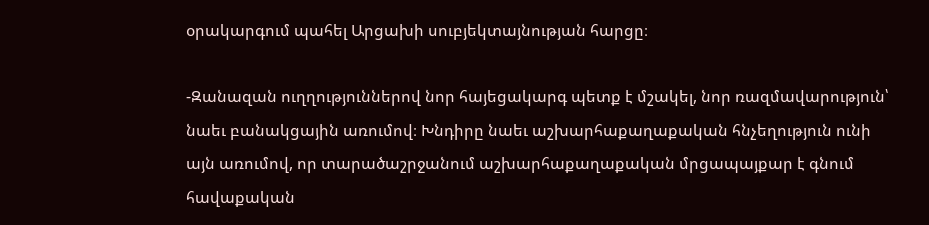օրակարգում պահել Արցախի սուբյեկտայնության հարցը։

-Զանազան ուղղություններով նոր հայեցակարգ պետք է մշակել, նոր ռազմավարություն՝ նաեւ բանակցային առումով։ Խնդիրը նաեւ աշխարհաքաղաքական հնչեղություն ունի այն առումով, որ տարածաշրջանում աշխարհաքաղաքական մրցապայքար է գնում հավաքական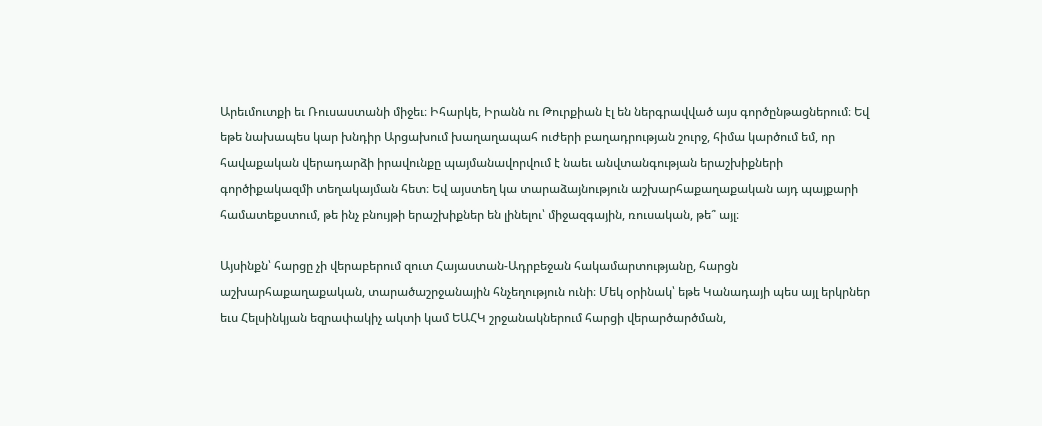Արեւմուտքի եւ Ռուսաստանի միջեւ։ Իհարկե, Իրանն ու Թուրքիան էլ են ներգրավված այս գործընթացներում։ Եվ եթե նախապես կար խնդիր Արցախում խաղաղապահ ուժերի բաղադրության շուրջ, հիմա կարծում եմ, որ հավաքական վերադարձի իրավունքը պայմանավորվում է նաեւ անվտանգության երաշխիքների գործիքակազմի տեղակայման հետ։ Եվ այստեղ կա տարաձայնություն աշխարհաքաղաքական այդ պայքարի համատեքստում, թե ինչ բնույթի երաշխիքներ են լինելու՝ միջազգային, ռուսական, թե՞ այլ։

Այսինքն՝ հարցը չի վերաբերում զուտ Հայաստան-Ադրբեջան հակամարտությանը, հարցն աշխարհաքաղաքական, տարածաշրջանային հնչեղություն ունի։ Մեկ օրինակ՝ եթե Կանադայի պես այլ երկրներ եւս Հելսինկյան եզրափակիչ ակտի կամ ԵԱՀԿ շրջանակներում հարցի վերարծարծման,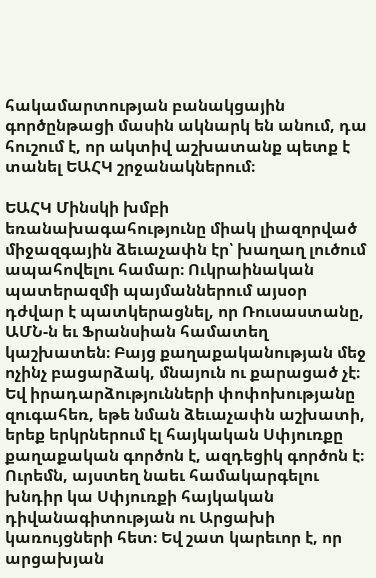հակամարտության բանակցային գործընթացի մասին ակնարկ են անում, դա հուշում է, որ ակտիվ աշխատանք պետք է տանել ԵԱՀԿ շրջանակներում։

ԵԱՀԿ Մինսկի խմբի եռանախագահությունը միակ լիազորված միջազգային ձեւաչափն էր՝ խաղաղ լուծում ապահովելու համար։ Ուկրաինական պատերազմի պայմաններում այսօր դժվար է պատկերացնել, որ Ռուսաստանը, ԱՄՆ-ն եւ Ֆրանսիան համատեղ կաշխատեն։ Բայց քաղաքականության մեջ ոչինչ բացարձակ, մնայուն ու քարացած չէ։ Եվ իրադարձությունների փոփոխությանը զուգահեռ, եթե նման ձեւաչափն աշխատի, երեք երկրներում էլ հայկական Սփյուռքը քաղաքական գործոն է, ազդեցիկ գործոն է։ Ուրեմն, այստեղ նաեւ համակարգելու խնդիր կա Սփյուռքի հայկական դիվանագիտության ու Արցախի կառույցների հետ։ Եվ շատ կարեւոր է, որ արցախյան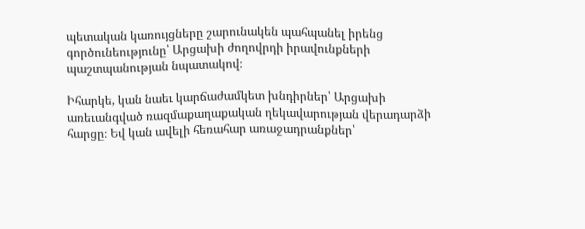պետական կառույցները շարունակեն պահպանել իրենց գործունեությունը՝ Արցախի ժողովրդի իրավունքների պաշտպանության նպատակով։

Իհարկե, կան նաեւ կարճաժամկետ խնդիրներ՝ Արցախի առեւանգված ռազմաքաղաքական ղեկավարության վերադարձի հարցը։ Եվ կան ավելի հեռահար առաջադրանքներ՝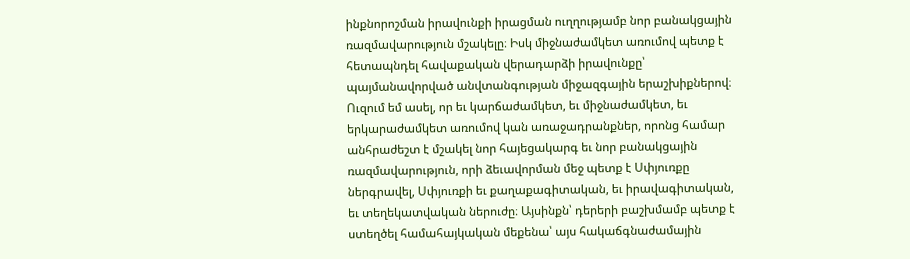ինքնորոշման իրավունքի իրացման ուղղությամբ նոր բանակցային ռազմավարություն մշակելը։ Իսկ միջնաժամկետ առումով պետք է հետապնդել հավաքական վերադարձի իրավունքը՝ պայմանավորված անվտանգության միջազգային երաշխիքներով։ Ուզում եմ ասել, որ եւ կարճաժամկետ, եւ միջնաժամկետ, եւ երկարաժամկետ առումով կան առաջադրանքներ, որոնց համար անհրաժեշտ է մշակել նոր հայեցակարգ եւ նոր բանակցային ռազմավարություն, որի ձեւավորման մեջ պետք է Սփյուռքը ներգրավել, Սփյուռքի եւ քաղաքագիտական, եւ իրավագիտական, եւ տեղեկատվական ներուժը։ Այսինքն՝ դերերի բաշխմամբ պետք է ստեղծել համահայկական մեքենա՝ այս հակաճգնաժամային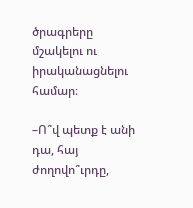ծրագրերը մշակելու ու իրականացնելու համար։

–Ո՞վ պետք է անի դա, հայ ժողովո՞ւրդը,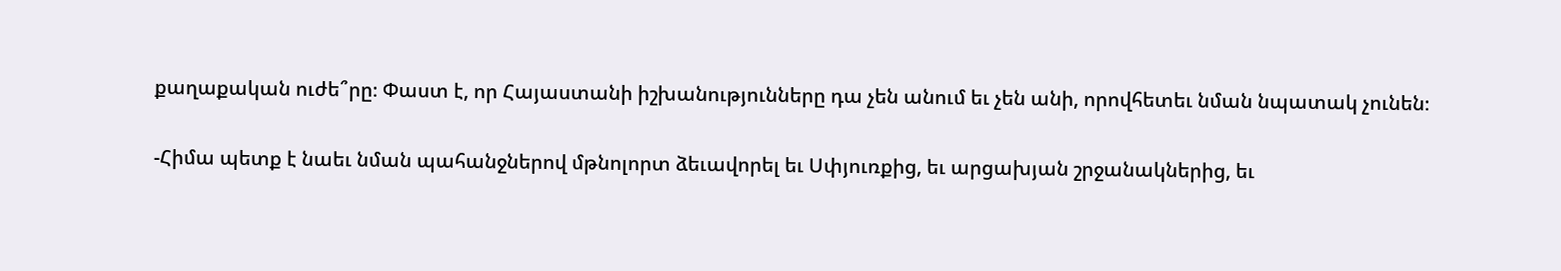քաղաքական ուժե՞րը։ Փաստ է, որ Հայաստանի իշխանությունները դա չեն անում եւ չեն անի, որովհետեւ նման նպատակ չունեն։

-Հիմա պետք է նաեւ նման պահանջներով մթնոլորտ ձեւավորել եւ Սփյուռքից, եւ արցախյան շրջանակներից, եւ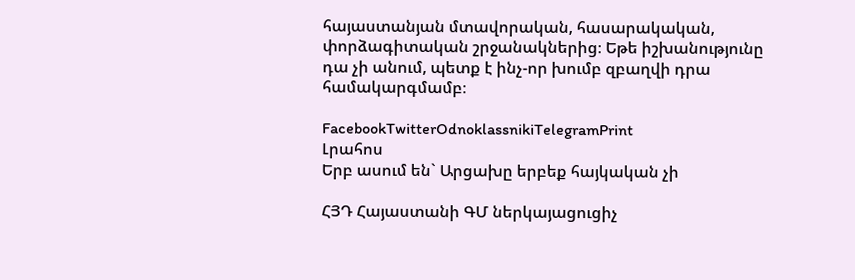հայաստանյան մտավորական, հասարակական, փորձագիտական շրջանակներից։ Եթե իշխանությունը դա չի անում, պետք է ինչ-որ խումբ զբաղվի դրա համակարգմամբ։

FacebookTwitterOdnoklassnikiTelegramPrint
Լրահոս
Երբ ասում են` Արցախը երբեք հայկական չի

ՀՅԴ Հայաստանի ԳՄ ներկայացուցիչ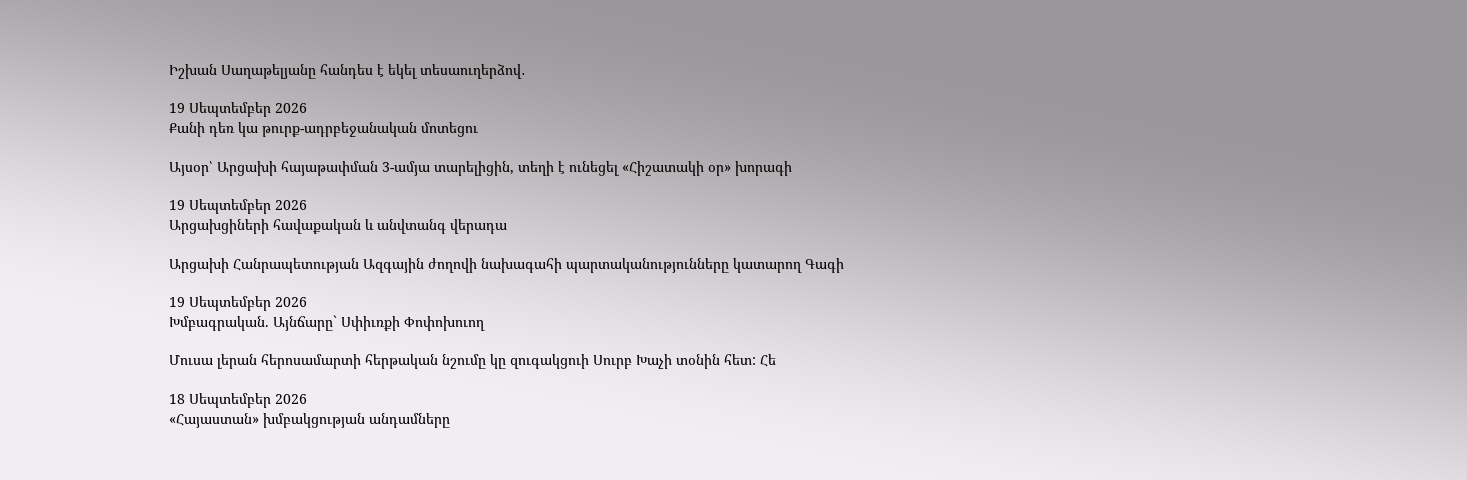Իշխան Սաղաթելյանը հանդես է եկել տեսաուղերձով․

19 Սեպտեմբեր 2026
Քանի դեռ կա թուրք-ադրբեջանական մոտեցու

Այսօր՝ Արցախի հայաթափման 3-ամյա տարելիցին, տեղի է ունեցել «Հիշատակի օր» խորագի

19 Սեպտեմբեր 2026
Արցախցիների հավաքական և անվտանգ վերադա

Արցախի Հանրապետության Ազգային ժողովի նախագահի պարտականությունները կատարող Գագի

19 Սեպտեմբեր 2026
Խմբագրական. Այնճարը` Սփիւռքի Փոփոխուող

Մուսա լերան հերոսամարտի հերթական նշումը կը զուգակցուի Սուրբ Խաչի տօնին հետ: Հե

18 Սեպտեմբեր 2026
«Հայաստան» խմբակցության անդամները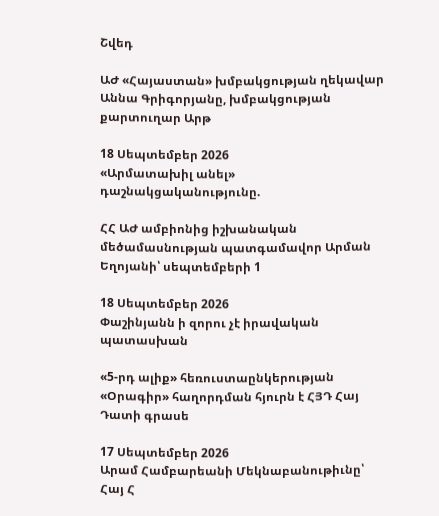Շվեդ

ԱԺ «Հայաստան» խմբակցության ղեկավար Աննա Գրիգորյանը, խմբակցության քարտուղար Արթ

18 Սեպտեմբեր 2026
«Արմատախիլ անել» դաշնակցականությունը.

ՀՀ ԱԺ ամբիոնից իշխանական մեծամասնության պատգամավոր Արման Եղոյանի՝ սեպտեմբերի 1

18 Սեպտեմբեր 2026
Փաշինյանն ի զորու չէ իրավական պատասխան

«5-րդ ալիք» հեռուստաընկերության «Օրագիր» հաղորդման հյուրն է ՀՅԴ Հայ Դատի գրասե

17 Սեպտեմբեր 2026
Արամ Համբարեանի Մեկնաբանութիւնը՝ Հայ Հ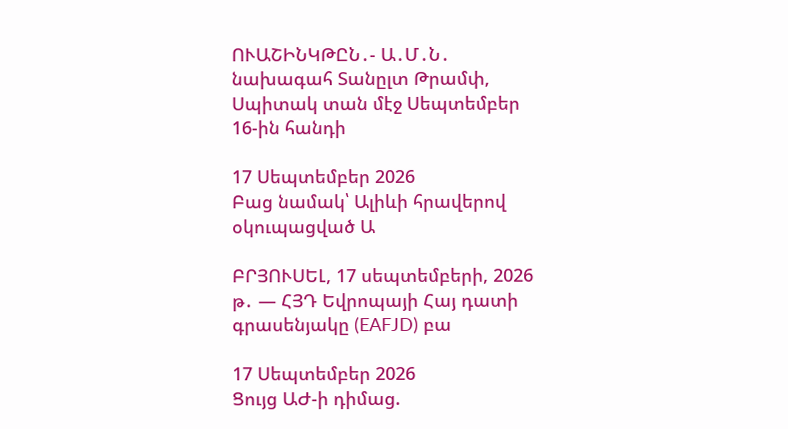ՈՒԱՇԻՆԿԹԸՆ․- Ա․Մ․Ն․ նախագահ Տանըլտ Թրամփ, Սպիտակ տան մէջ Սեպտեմբեր 16-ին հանդի

17 Սեպտեմբեր 2026
Բաց նամակ՝ Ալիևի հրավերով օկուպացված Ա

ԲՐՅՈՒՍԵԼ, 17 սեպտեմբերի, 2026 թ․ — ՀՅԴ Եվրոպայի Հայ դատի գրասենյակը (EAFJD) բա

17 Սեպտեմբեր 2026
Ցույց ԱԺ-ի դիմաց.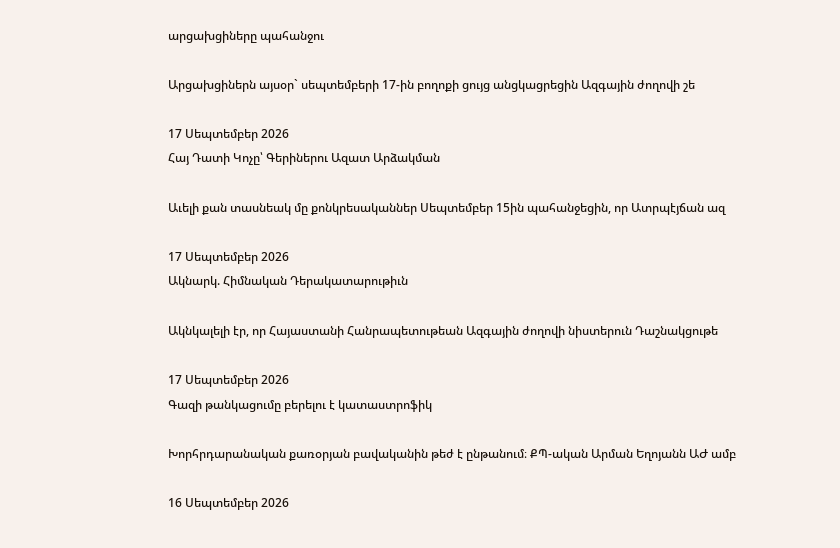արցախցիները պահանջու

Արցախցիներն այսօր` սեպտեմբերի 17-ին բողոքի ցույց անցկացրեցին Ազգային ժողովի շե

17 Սեպտեմբեր 2026
Հայ Դատի Կոչը՝ Գերիներու Ազատ Արձակման

Աւելի քան տասնեակ մը քոնկրեսականներ Սեպտեմբեր 15ին պահանջեցին, որ Ատրպէյճան ազ

17 Սեպտեմբեր 2026
Ակնարկ. Հիմնական Դերակատարութիւն

Ակնկալելի էր, որ Հայաստանի Հանրապետութեան Ազգային ժողովի նիստերուն Դաշնակցութե

17 Սեպտեմբեր 2026
Գազի թանկացումը բերելու է կատաստրոֆիկ

Խորհրդարանական քառօրյան բավականին թեժ է ընթանում։ ՔՊ-ական Արման Եղոյանն ԱԺ ամբ

16 Սեպտեմբեր 2026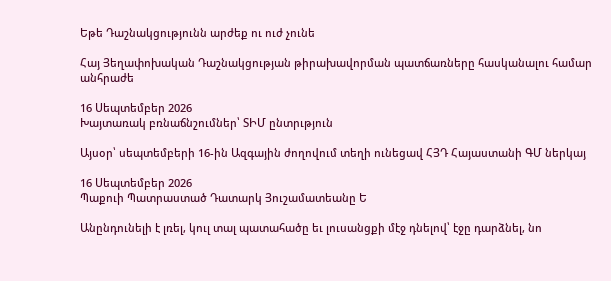Եթե Դաշնակցությունն արժեք ու ուժ չունե

Հայ Յեղափոխական Դաշնակցության թիրախավորման պատճառները հասկանալու համար անհրաժե

16 Սեպտեմբեր 2026
Խայտառակ բռնաճնշումներ՝ ՏԻՄ ընտրւթյուն

Այսօր՝ սեպտեմբերի 16-ին Ազգային ժողովում տեղի ունեցավ ՀՅԴ Հայաստանի ԳՄ ներկայ

16 Սեպտեմբեր 2026
Պաքուի Պատրաստած Դատարկ Յուշամատեանը Ե

Անընդունելի է լռել, կուլ տալ պատահածը եւ լուսանցքի մէջ դնելով՝ էջը դարձնել, նո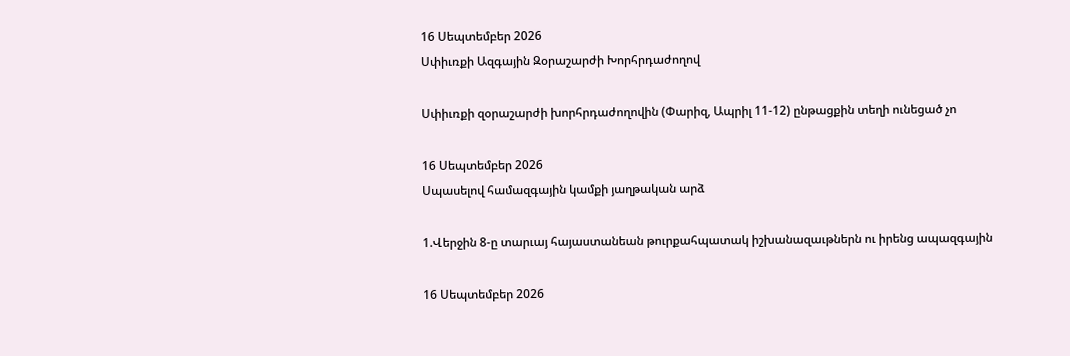16 Սեպտեմբեր 2026
Սփիւռքի Ազգային Զօրաշարժի Խորհրդաժողով

Սփիւռքի զօրաշարժի խորհրդաժողովին (Փարիզ, Ապրիլ 11-12) ընթացքին տեղի ունեցած չո

16 Սեպտեմբեր 2026
Սպասելով համազգային կամքի յաղթական արձ

1.Վերջին 8-ը տարւայ հայաստանեան թուրքահպատակ իշխանազաւթներն ու իրենց ապազգային

16 Սեպտեմբեր 2026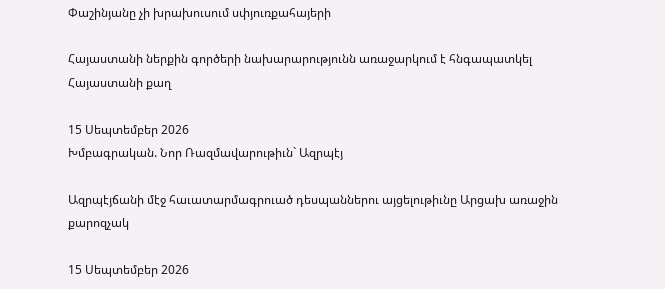Փաշինյանը չի խրախուսում սփյուռքահայերի

Հայաստանի ներքին գործերի նախարարությունն առաջարկում է հնգապատկել Հայաստանի քաղ

15 Սեպտեմբեր 2026
Խմբագրական. Նոր Ռազմավարութիւն` Ազրպէյ

Ազրպէյճանի մէջ հաւատարմագրուած դեսպաններու այցելութիւնը Արցախ առաջին քարոզչակ

15 Սեպտեմբեր 2026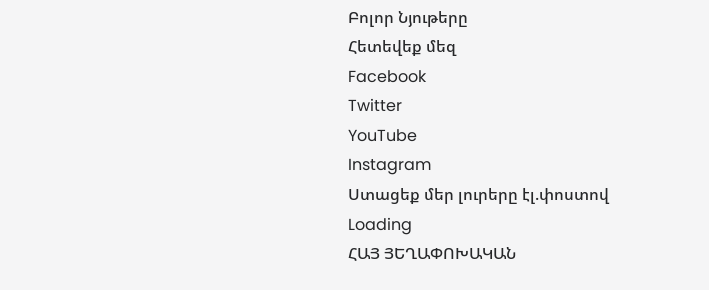Բոլոր Նյութերը
Հետեվեք մեզ
Facebook
Twitter
YouTube
Instagram
Ստացեք մեր լուրերը էլ.փոստով
Loading
ՀԱՅ ՅԵՂԱՓՈԽԱԿԱՆ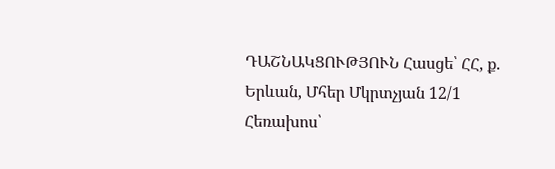ԴԱՇՆԱԿՑՈՒԹՅՈՒՆ Հասցե՝ ՀՀ, ք. Երևան, Մհեր Մկրտչյան 12/1 Հեռախոս՝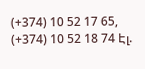(+374) 10 52 17 65, (+374) 10 52 18 74 Էլ.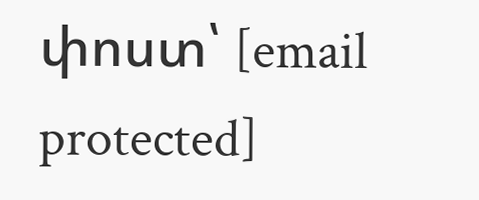փոստ՝ [email protected]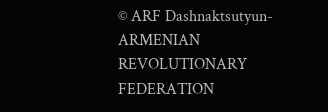© ARF Dashnaktsutyun- ARMENIAN REVOLUTIONARY FEDERATION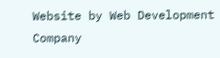Website by Web Development Company